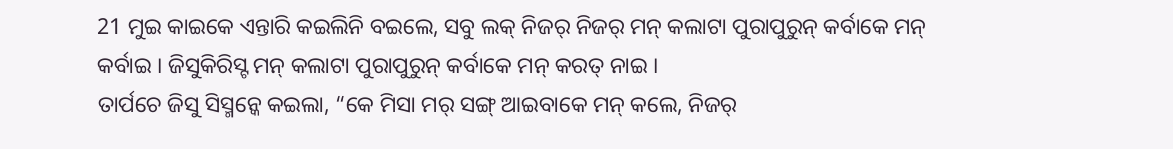21 ମୁଇ କାଇକେ ଏନ୍ତାରି କଇଲିନି ବଇଲେ, ସବୁ ଲକ୍ ନିଜର୍ ନିଜର୍ ମନ୍ କଲାଟା ପୁରାପୁରୁନ୍ କର୍ବାକେ ମନ୍ କର୍ବାଇ । ଜିସୁକିରିସ୍ଟ ମନ୍ କଲାଟା ପୁରାପୁରୁନ୍ କର୍ବାକେ ମନ୍ କରତ୍ ନାଇ ।
ତାର୍ପଚେ ଜିସୁ ସିସ୍ମନ୍କେ କଇଲା, “କେ ମିସା ମର୍ ସଙ୍ଗ୍ ଆଇବାକେ ମନ୍ କଲେ, ନିଜର୍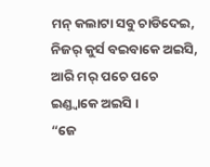ମନ୍ କଲାଟା ସବୁ ଚାଡିଦେଇ, ନିଜର୍ କୁର୍ସ ବଇବାକେ ଅଇସି, ଆରି ମର୍ ପଚେ ପଚେ ଇଣ୍ଡ୍ବାକେ ଅଇସି ।
“ଜେ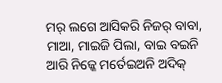ମର୍ ଲଗେ ଆସିକରି ନିଜର୍ ବାବା, ମାଆ, ମାଇଜି ପିଲା, ବାଇ ବଇନି ଆରି ନିଜ୍କେ ମର୍ତେଇଅନି ଅଦିକ୍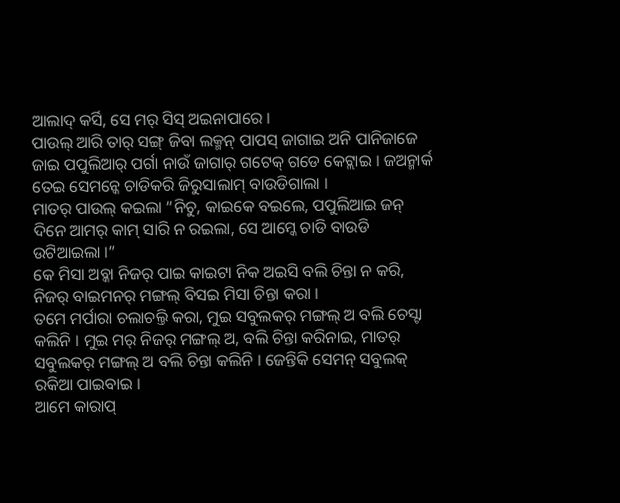ଆଲାଦ୍ କର୍ସି, ସେ ମର୍ ସିସ୍ ଅଇନାପାରେ ।
ପାଉଲ୍ ଆରି ତାର୍ ସଙ୍ଗ୍ ଜିବା ଲକ୍ମନ୍ ପାପସ୍ ଜାଗାଇ ଅନି ପାନିଜାଜେ ଜାଇ ପପୁଲିଆର୍ ପର୍ଗା ନାଉଁ ଜାଗାର୍ ଗଟେକ୍ ଗଡେ କେଟ୍ଲାଇ । ଜଅନ୍ମାର୍କ ତେଇ ସେମନ୍କେ ଚାଡିକରି ଜିରୁସାଲାମ୍ ବାଉଡିଗାଲା ।
ମାତର୍ ପାଉଲ୍ କଇଲା “ନିଚୁ, କାଇକେ ବଇଲେ, ପପୁଲିଆଇ ଜନ୍ ଦିନେ ଆମର୍ କାମ୍ ସାରି ନ ରଇଲା, ସେ ଆମ୍କେ ଚାଡି ବାଉଡି ଉଟିଆଇଲା ।”
କେ ମିସା ଅବ୍କା ନିଜର୍ ପାଇ କାଇଟା ନିକ ଅଇସି ବଲି ଚିନ୍ତା ନ କରି, ନିଜର୍ ବାଇମନର୍ ମଙ୍ଗଲ୍ ବିସଇ ମିସା ଚିନ୍ତା କରା ।
ତମେ ମର୍ପାରା ଚଲାଚଲ୍ତି କରା, ମୁଇ ସବୁଲକର୍ ମଙ୍ଗଲ୍ ଅ ବଲି ଚେସ୍ଟା କଲିନି । ମୁଇ ମର୍ ନିଜର୍ ମଙ୍ଗଲ୍ ଅ, ବଲି ଚିନ୍ତା କରିନାଇ, ମାତର୍ ସବୁଲକର୍ ମଙ୍ଗଲ୍ ଅ ବଲି ଚିନ୍ତା କଲିନି । ଜେନ୍ତିକି ସେମନ୍ ସବୁଲକ୍ ରକିଆ ପାଇବାଇ ।
ଆମେ କାରାପ୍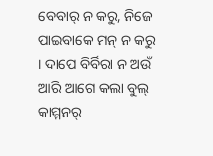ବେବାର୍ ନ କରୁ, ନିଜେ ପାଇବାକେ ମନ୍ ନ କରୁ । ଦାପେ ବିର୍ବିରା ନ ଅଉଁ ଆରି ଆଗେ କଲା ବୁଲ୍ କାମ୍ମନର୍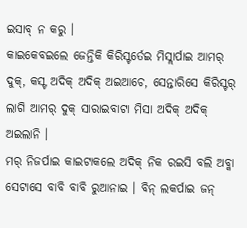ଇସାବ୍ ନ କରୁ ।
କାଇକେବଇଲେ ଜେନ୍ତିକି କିରିସ୍ଟର୍ତେଇ ମିସ୍ଲାର୍ପାଇ ଆମର୍ ଦୁକ୍, କସ୍ଟ ଅଦିକ୍ ଅଦିକ୍ ଅଇଆଚେ, ସେନ୍ତାରିସେ କିରିସ୍ଟର୍ ଲାଗି ଆମର୍ ଦୁକ୍ ସାରାଇବାଟା ମିସା ଅଦିକ୍ ଅଦିକ୍ ଅଇଲାନି ।
ମର୍ ନିଜର୍ପାଇ କାଇଟାକଲେ ଅଦିକ୍ ନିକ ରଇସି ବଲି ଅବ୍କା ସେଟାସେ ବାବି ବାବି ରୁଆନାଇ । ବିନ୍ ଲକର୍ପାଇ ଜନ୍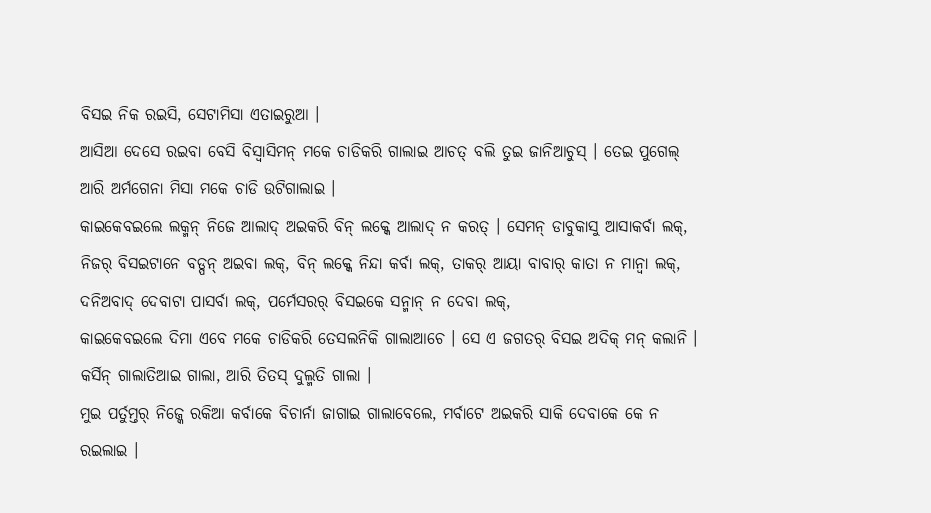ବିସଇ ନିକ ରଇସି, ସେଟାମିସା ଏତାଇରୁଆ ।
ଆସିଆ ଦେସେ ରଇବା ବେସି ବିସ୍ବାସିମନ୍ ମକେ ଚାଡିକରି ଗାଲାଇ ଆଚତ୍ ବଲି ତୁଇ ଜାନିଆଚୁସ୍ । ତେଇ ପୁଗେଲ୍ ଆରି ଅର୍ମଗେନା ମିସା ମକେ ଚାଡି ଉଟିଗାଲାଇ ।
କାଇକେବଇଲେ ଲକ୍ମନ୍ ନିଜେ ଆଲାଦ୍ ଅଇକରି ବିନ୍ ଲକ୍କେ ଆଲାଦ୍ ନ କରତ୍ । ସେମନ୍ ଡାବୁକାସୁ ଆସାକର୍ବା ଲକ୍, ନିଜର୍ ବିସଇଟାନେ ବଡ୍ପନ୍ ଅଇବା ଲକ୍, ବିନ୍ ଲକ୍କେ ନିନ୍ଦା କର୍ବା ଲକ୍, ତାକର୍ ଆୟା ବାବାର୍ କାତା ନ ମାନ୍ବା ଲକ୍, ଦନିଅବାଦ୍ ଦେବାଟା ପାସର୍ବା ଲକ୍, ପର୍ମେସରର୍ ବିସଇକେ ସନ୍ମାନ୍ ନ ଦେବା ଲକ୍,
କାଇକେବଇଲେ ଦିମା ଏବେ ମକେ ଚାଡିକରି ତେସଲନିକି ଗାଲାଆଚେ । ସେ ଏ ଜଗତର୍ ବିସଇ ଅଦିକ୍ ମନ୍ କଲାନି । କର୍ସିନ୍ ଗାଲାତିଆଇ ଗାଲା, ଆରି ତିତସ୍ ଦୁଲ୍ମତି ଗାଲା ।
ମୁଇ ପର୍ତୁମ୍ତର୍ ନିଜ୍କେ ରକିଆ କର୍ବାକେ ବିଚାର୍ନା ଜାଗାଇ ଗାଲାବେଲେ, ମର୍ବାଟେ ଅଇକରି ସାକି ଦେବାକେ କେ ନ ରଇଲାଇ ।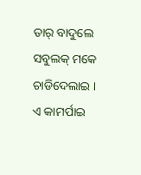ତାର୍ ବାଦୁଲେ ସବୁଲକ୍ ମକେ ଚାଡିଦେଲାଇ । ଏ କାମର୍ପାଇ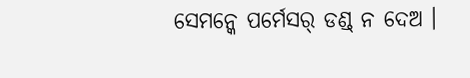ସେମନ୍କେ ପର୍ମେସର୍ ଡଣ୍ଡ୍ ନ ଦେଅ ।